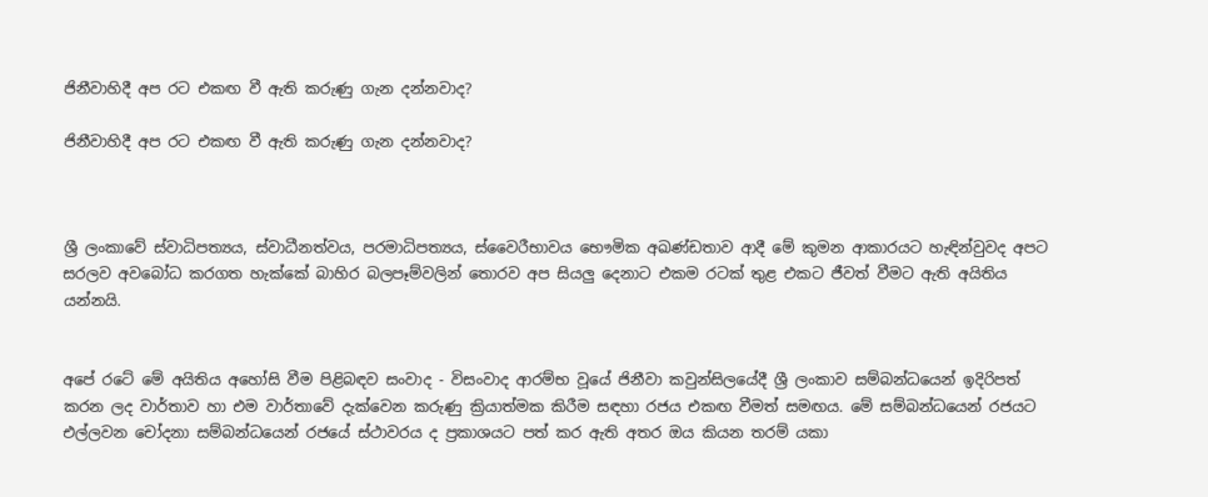ජිනීවාහිදී අප රට එකඟ වී ඇති කරුණු ගැන දන්නවාද?

ජිනීවාහිදී අප රට එකඟ වී ඇති කරුණු ගැන දන්නවාද?



ශ්‍රී ලංකාවේ ස්‌වාධිපත්‍යය, ස්‌වාධීනත්වය, පරමාධිපත්‍යය, ස්‌වෛරීභාවය භෞමික අඛණ්‌ඩතාව ආදී මේ කුමන ආකාරයට හැඳින්වුවද අපට සරලව අවබෝධ කරගත හැක්‌කේ බාහිර බලපෑම්වලින් තොරව අප සියලු දෙනාට එකම රටක්‌ තුළ එකට ජීවත් වීමට ඇති අයිතිය යන්නයි.


අපේ රටේ මේ අයිතිය අහෝසි වීම පිළිබඳව සංවාද - විසංවාද ආරම්භ වූයේ ජිනීවා කවුන්සිලයේදී ශ්‍රී ලංකාව සම්බන්ධයෙන් ඉදිරිපත් කරන ලද වාර්තාව හා එම වාර්තාවේ දැක්‌වෙන කරුණු ක්‍රියාත්මක කිරීම සඳහා රජය එකඟ වීමත් සමඟය. මේ සම්බන්ධයෙන් රජයට එල්ලවන චෝදනා සම්බන්ධයෙන් රජයේ ස්‌ථාවරය ද ප්‍රකාශයට පත් කර ඇති අතර ඔය කියන තරම් යකා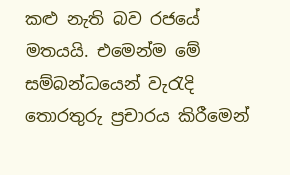කළු නැති බව රජයේ මතයයි. එමෙන්ම මේ සම්බන්ධයෙන් වැරැදි තොරතුරු ප්‍රචාරය කිරීමෙන්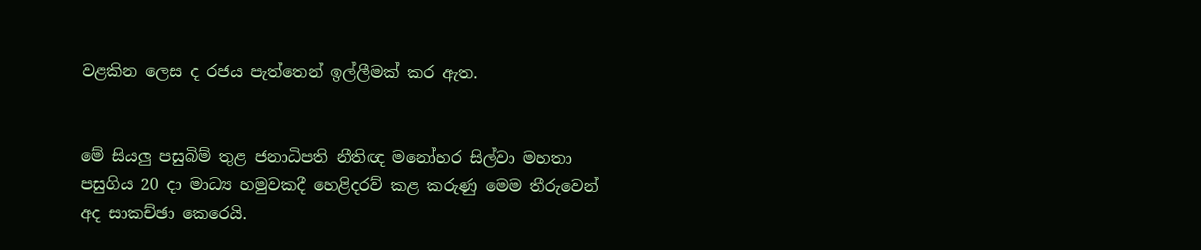වළකින ලෙස ද රජය පැත්තෙන් ඉල්ලීමක්‌ කර ඇත.


මේ සියලු පසුබිම් තුළ ජනාධිපති නීතිඥ මනෝහර සිල්වා මහතා පසුගිය 20 දා මාධ්‍ය හමුවකදී හෙළිදරව් කළ කරුණු මෙම තීරුවෙන් අද සාකච්ඡා කෙරෙයි.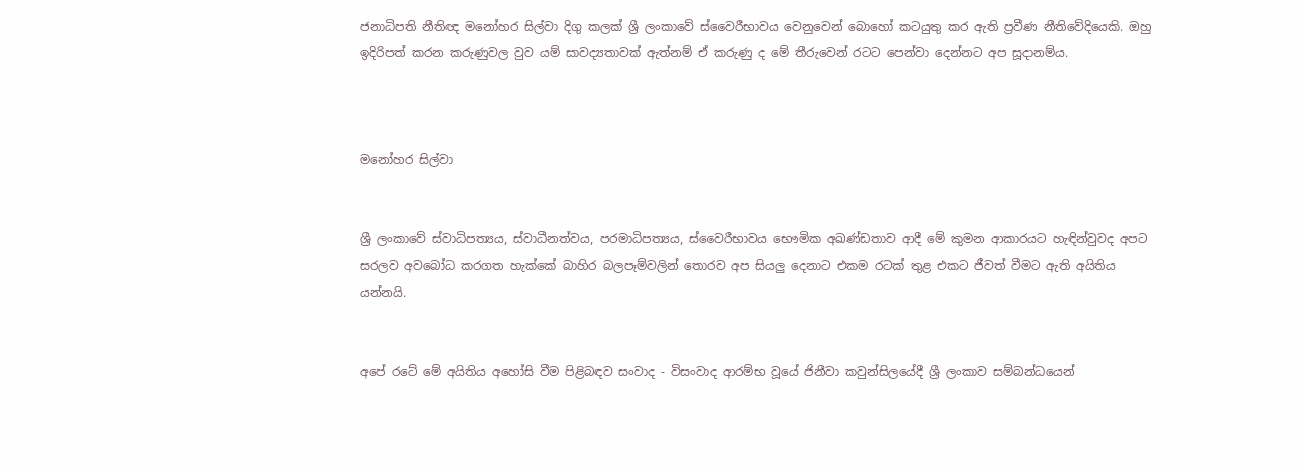ජනාධිපති නීතිඥ මනෝහර සිල්වා දිගු කලක්‌ ශ්‍රී ලංකාවේ ස්‌වෛරීභාවය වෙනුවෙන් බොහෝ කටයුතු කර ඇති ප්‍රවීණ නීතිවේදියෙකි. ඔහු ඉදිරිපත් කරන කරුණුවල වුව යම් සාවද්‍යතාවක්‌ ඇත්නම් ඒ කරුණු ද මේ තීරුවෙන් රටට පෙන්වා දෙන්නට අප සූදානම්ය.



මනෝහර සිල්වා


ශ්‍රී ලංකාවේ ස්‌වාධිපත්‍යය, ස්‌වාධීනත්වය, පරමාධිපත්‍යය, ස්‌වෛරීභාවය භෞමික අඛණ්‌ඩතාව ආදී මේ කුමන ආකාරයට හැඳින්වුවද අපට සරලව අවබෝධ කරගත හැක්‌කේ බාහිර බලපෑම්වලින් තොරව අප සියලු දෙනාට එකම රටක්‌ තුළ එකට ජීවත් වීමට ඇති අයිතිය යන්නයි.


අපේ රටේ මේ අයිතිය අහෝසි වීම පිළිබඳව සංවාද - විසංවාද ආරම්භ වූයේ ජිනීවා කවුන්සිලයේදී ශ්‍රී ලංකාව සම්බන්ධයෙන්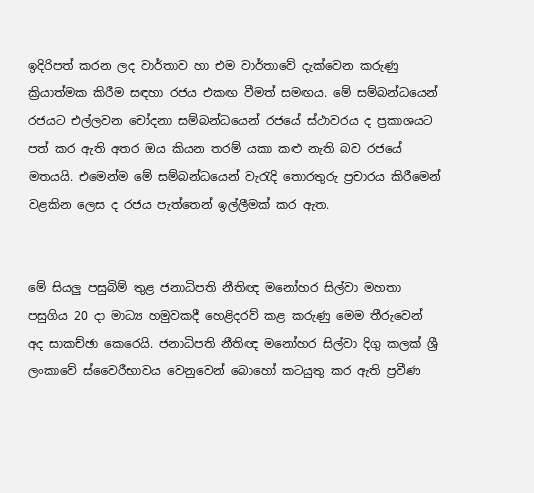ඉදිරිපත් කරන ලද වාර්තාව හා එම වාර්තාවේ දැක්‌වෙන කරුණු ක්‍රියාත්මක කිරීම සඳහා රජය එකඟ වීමත් සමඟය. මේ සම්බන්ධයෙන් රජයට එල්ලවන චෝදනා සම්බන්ධයෙන් රජයේ ස්‌ථාවරය ද ප්‍රකාශයට පත් කර ඇති අතර ඔය කියන තරම් යකා කළු නැති බව රජයේ මතයයි. එමෙන්ම මේ සම්බන්ධයෙන් වැරැදි තොරතුරු ප්‍රචාරය කිරීමෙන් වළකින ලෙස ද රජය පැත්තෙන් ඉල්ලීමක්‌ කර ඇත.


මේ සියලු පසුබිම් තුළ ජනාධිපති නීතිඥ මනෝහර සිල්වා මහතා පසුගිය 20 දා මාධ්‍ය හමුවකදී හෙළිදරව් කළ කරුණු මෙම තීරුවෙන් අද සාකච්ඡා කෙරෙයි. ජනාධිපති නීතිඥ මනෝහර සිල්වා දිගු කලක්‌ ශ්‍රී ලංකාවේ ස්‌වෛරීභාවය වෙනුවෙන් බොහෝ කටයුතු කර ඇති ප්‍රවීණ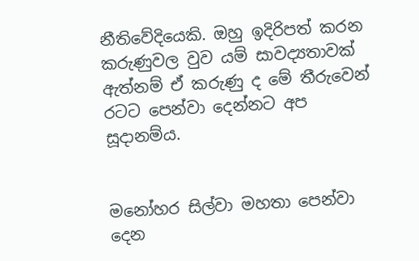නීතිවේදියෙකි. ඔහු ඉදිරිපත් කරන කරුණුවල වුව යම් සාවද්‍යතාවක්‌ ඇත්නම් ඒ කරුණු ද මේ තීරුවෙන් රටට පෙන්වා දෙන්නට අප සූදානම්ය.


මනෝහර සිල්වා මහතා පෙන්වා දෙන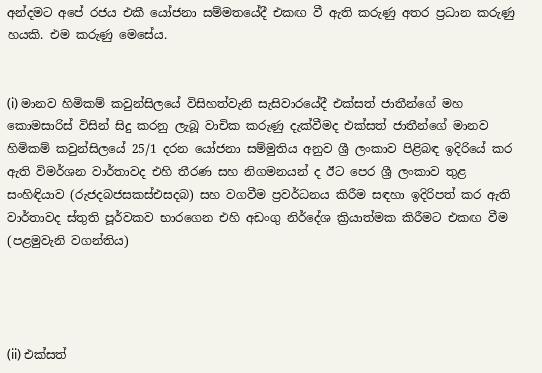අන්දමට අපේ රජය එකී යෝජනා සම්මතයේදී එකඟ වී ඇති කරුණු අතර ප්‍රධාන කරුණු හයකි. එම කරුණු මෙසේය.


(i) මානව හිමිකම් කවුන්සිලයේ විසිහත්වැනි සැසිවාරයේදී එක්‌සත් ජාතීන්ගේ මහ කොමසාරිස්‌ විසින් සිදු කරනු ලැබූ වාචික කරුණු දැක්‌වීමද එක්‌සත් ජාතීන්ගේ මානව හිමිකම් කවුන්සිලයේ 25/1 දරන යෝජනා සම්මුතිය අනුව ශ්‍රී ලංකාව පිළිබඳ ඉදිරියේ කර ඇති විමර්ශන වාර්තාවද එහි තීරණ සහ නිගමනයන් ද ඊට පෙර ශ්‍රී ලංකාව තුළ සංහිඳියාව (රුජදබජසකස්‌එසදබ) සහ වගවීම ප්‍රවර්ධනය කිරීම සඳහා ඉදිරිපත් කර ඇති වාර්තාවද ස්‌තුති පූර්වකව භාරගෙන එහි අඩංගු නිර්දේශ ක්‍රියාත්මක කිරීමට එකඟ වීම (පළමුවැනි වගන්තිය)




(ii) එක්‌සත්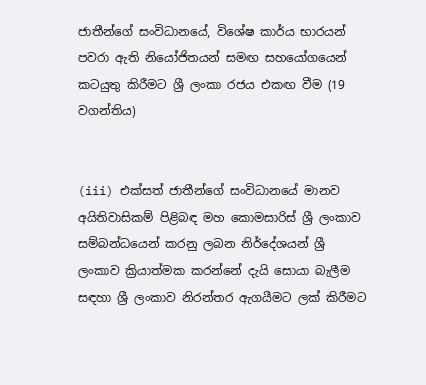ජාතීන්ගේ සංවිධානයේ, විශේෂ කාර්ය භාරයන් පවරා ඇති නියෝජිතයන් සමඟ සහයෝගයෙන් කටයුතු කිරීමට ශ්‍රී ලංකා රජය එකඟ වීම (19 වගන්තිය)


(iii) එක්‌සත් ජාතීන්ගේ සංවිධානයේ මානව අයිතිවාසිකම් පිළිබඳ මහ කොමසාරිස්‌ ශ්‍රී ලංකාව සම්බන්ධයෙන් කරනු ලබන නිර්දේශයන් ශ්‍රී ලංකාව ක්‍රියාත්මක කරන්නේ දැයි සොයා බැලීම සඳහා ශ්‍රී ලංකාව නිරන්තර ඇගයීමට ලක්‌ කිරීමට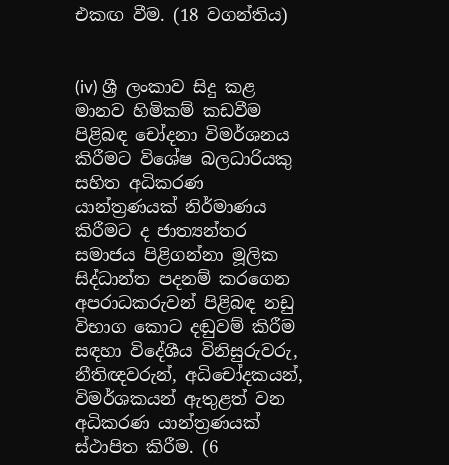එකඟ වීම. (18 වගන්තිය)


(iv) ශ්‍රී ලංකාව සිදු කළ මානව හිමිකම් කඩවීම පිළිබඳ චෝදනා විමර්ශනය කිරීමට විශේෂ බලධාරියකු සහිත අධිකරණ යාන්ත්‍රණයක්‌ නිර්මාණය කිරීමට ද ජාත්‍යන්තර සමාජය පිළිගන්නා මූලික සිද්ධාන්ත පදනම් කරගෙන අපරාධකරුවන් පිළිබඳ නඩු විභාග කොට දඬුවම් කිරීම සඳහා විදේශීය විනිසුරුවරු, නීතිඥවරුන්, අධිචෝදකයන්, විමර්ශකයන් ඇතුළත් වන අධිකරණ යාන්ත්‍රණයක්‌ ස්‌ථාපිත කිරීම. (6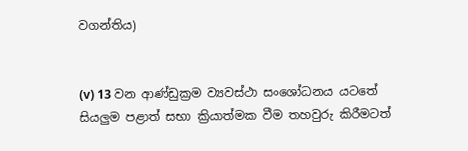වගන්තිය)


(v) 13 වන ආණ්‌ඩුක්‍රම ව්‍යවස්‌ථා සංශෝධනය යටතේ සියලුම පළාත් සභා ක්‍රියාත්මක වීම තහවුරු කිරීමටත්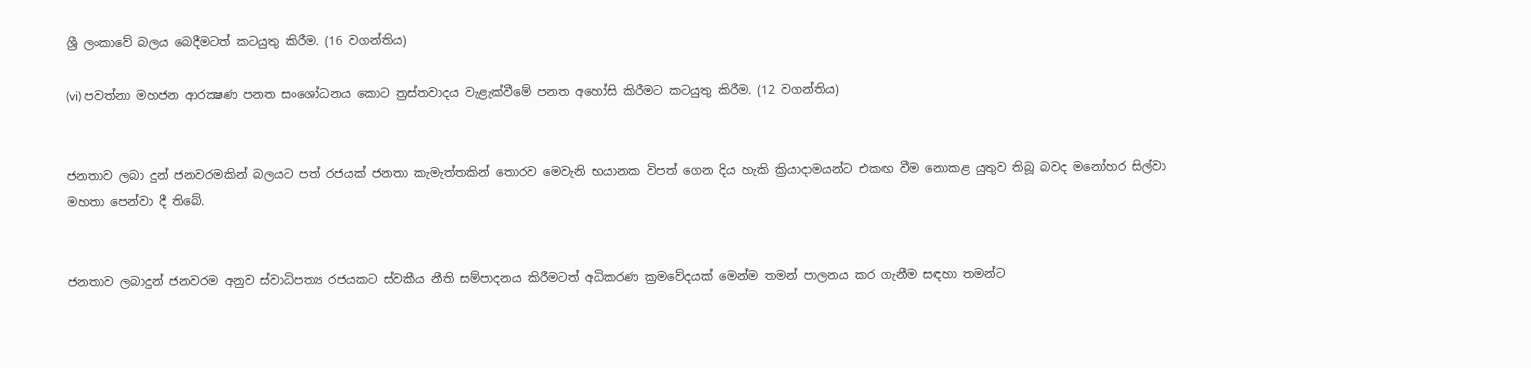ශ්‍රී ලංකාවේ බලය බෙදීමටත් කටයුතු කිරීම. (16 වගන්තිය)

(vi) පවත්නා මහජන ආරක්‍ෂණ පනත සංශෝධනය කොට ත්‍රස්‌තවාදය වැළැක්‌වීමේ පනත අහෝසි කිරීමට කටයුතු කිරීම. (12 වගන්තිය)


ජනතාව ලබා දුන් ජනවරමකින් බලයට පත් රජයක්‌ ජනතා කැමැත්තකින් තොරව මෙවැනි භයානක විපත් ගෙන දිය හැකි ක්‍රියාදාමයන්ට එකඟ වීම නොකළ යුතුව තිබූ බවද මනෝහර සිල්වා මහතා පෙන්වා දී තිබේ.


ජනතාව ලබාදුන් ජනවරම අනුව ස්‌වාධිපත්‍ය රජයකට ස්‌වකීය නීති සම්පාදනය කිරීමටත් අධිකරණ ක්‍රමවේදයක්‌ මෙන්ම තමන් පාලනය කර ගැනීම සඳහා තමන්ට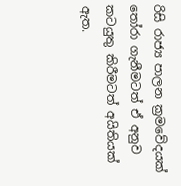රිසි රාජ්‍ය පාලන ක්‍රමවේදයක්‌ තෝරා ගැනීමටත් ඒ අනුව කටයුතු කිරීමටත් අයිතියක්‌ ඇත.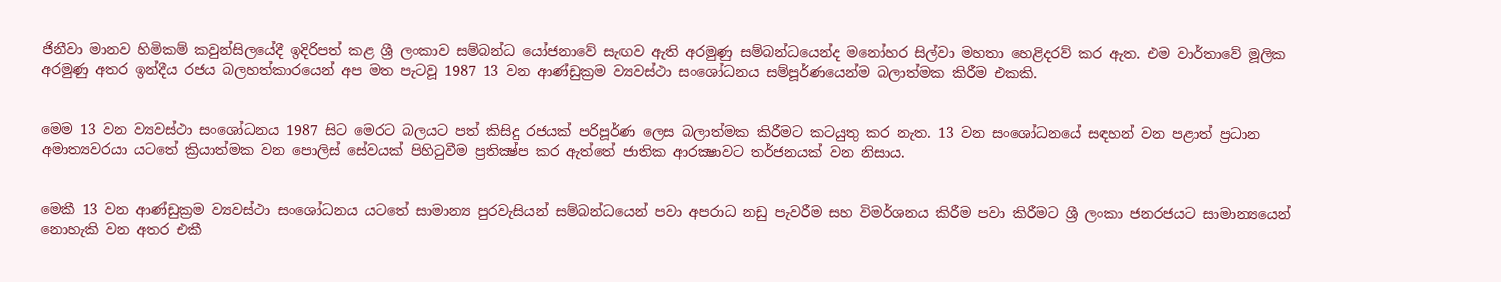ජිනීවා මානව හිමිකම් කවුන්සිලයේදී ඉදිරිපත් කළ ශ්‍රී ලංකාව සම්බන්ධ යෝජනාවේ සැඟව ඇති අරමුණු සම්බන්ධයෙන්ද මනෝහර සිල්වා මහතා හෙළිදරව් කර ඇත. එම වාර්තාවේ මූලික අරමුණු අතර ඉන්දීය රජය බලහත්කාරයෙන් අප මත පැටවූ 1987 13 වන ආණ්‌ඩුක්‍රම ව්‍යවස්‌ථා සංශෝධනය සම්පූර්ණයෙන්ම බලාත්මක කිරීම එකකි.


මෙම 13 වන ව්‍යවස්‌ථා සංශෝධනය 1987 සිට මෙරට බලයට පත් කිසිදු රජයක්‌ පරිපූර්ණ ලෙස බලාත්මක කිරීමට කටයුතු කර නැත. 13 වන සංශෝධනයේ සඳහන් වන පළාත් ප්‍රධාන අමාත්‍යවරයා යටතේ ක්‍රියාත්මක වන පොලිස්‌ සේවයක්‌ පිහිටුවීම ප්‍රතික්‍ෂ්ප කර ඇත්තේ ජාතික ආරක්‍ෂාවට තර්ජනයක්‌ වන නිසාය.


මෙකී 13 වන ආණ්‌ඩුක්‍රම ව්‍යවස්‌ථා සංශෝධනය යටතේ සාමාන්‍ය පුරවැසියන් සම්බන්ධයෙන් පවා අපරාධ නඩු පැවරීම සහ විමර්ශනය කිරීම පවා කිරීමට ශ්‍රී ලංකා ජනරජයට සාමාන්‍යයෙන් නොහැකි වන අතර එකී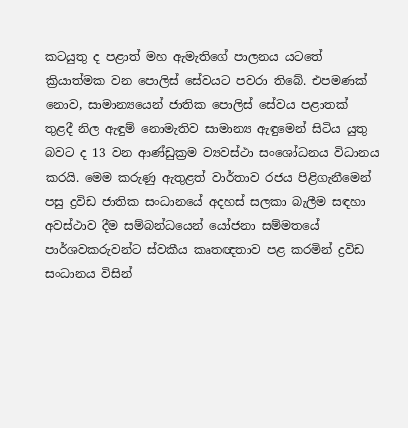කටයුතු ද පළාත් මහ ඇමැතිගේ පාලනය යටතේ ක්‍රියාත්මක වන පොලිස්‌ සේවයට පවරා තිබේ. එපමණක්‌ නොව, සාමාන්‍යයෙන් ජාතික පොලිස්‌ සේවය පළාතක්‌ තුළදී නිල ඇඳුම් නොමැතිව සාමාන්‍ය ඇඳුමෙන් සිටිය යුතු බවට ද 13 වන ආණ්‌ඩුක්‍රම ව්‍යවස්‌ථා සංශෝධනය විධානය කරයි. මෙම කරුණු ඇතුළත් වාර්තාව රජය පිළිගැනීමෙන් පසු ද්‍රවිඩ ජාතික සංධානයේ අදහස්‌ සලකා බැලීම සඳහා අවස්‌ථාව දීම සම්බන්ධයෙන් යෝජනා සම්මතයේ පාර්ශවකරුවන්ට ස්‌වකීය කෘතඥතාව පළ කරමින් ද්‍රවිඩ සංධානය විසින්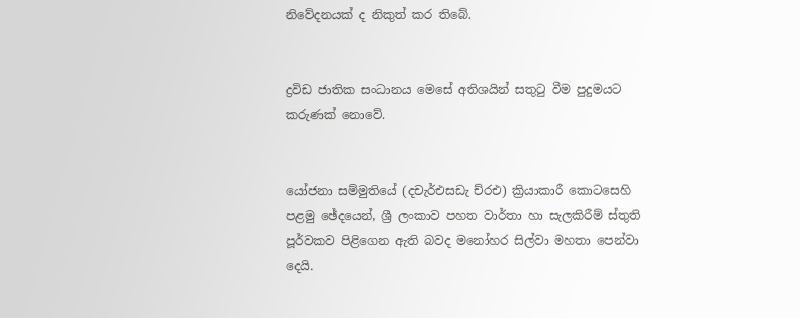නිවේදනයක්‌ ද නිකුත් කර තිබේ.


ද්‍රවිඩ ජාතික සංධානය මෙසේ අතිශයින් සතුටු වීම පුදුමයට කරුණක්‌ නොවේ.


යෝජනා සම්මුතියේ (දචැර්එසඩැ ච්රඑ) ක්‍රියාකාරී කොටසෙහි පළමු ඡේදයෙන්, ශ්‍රී ලංකාව පහත වාර්තා හා සැලකිරීම් ස්‌තුති පූර්වකව පිළිගෙන ඇති බවද මනෝහර සිල්වා මහතා පෙන්වා දෙයි.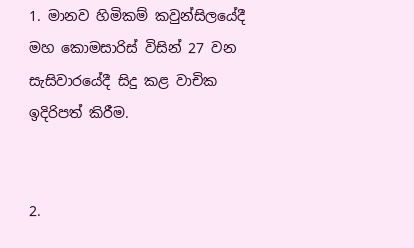1. මානව හිමිකම් කවුන්සිලයේදී මහ කොමසාරිස්‌ විසින් 27 වන සැසිවාරයේදී සිදු කළ වාචික ඉදිරිපත් කිරීම.


2.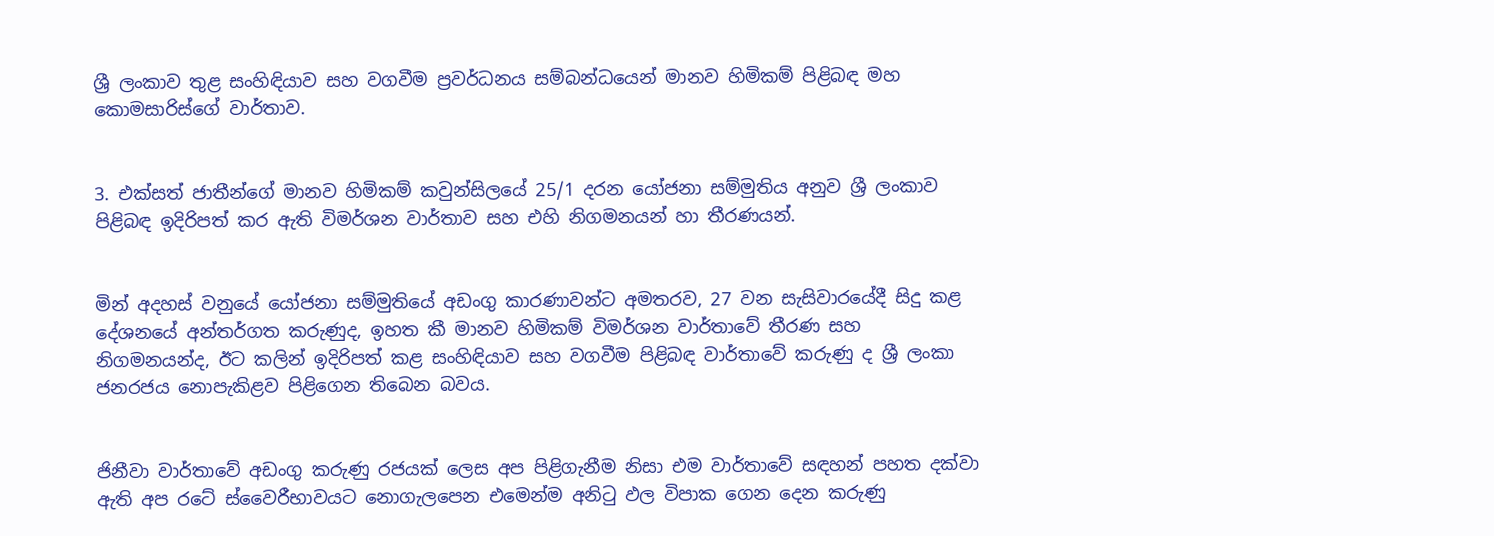ශ්‍රී ලංකාව තුළ සංහිඳියාව සහ වගවීම ප්‍රවර්ධනය සම්බන්ධයෙන් මානව හිමිකම් පිළිබඳ මහ කොමසාරිස්‌ගේ වාර්තාව.


3. එක්‌සත් ජාතීන්ගේ මානව හිමිකම් කවුන්සිලයේ 25/1 දරන යෝජනා සම්මුතිය අනුව ශ්‍රී ලංකාව පිළිබඳ ඉදිරිපත් කර ඇති විමර්ශන වාර්තාව සහ එහි නිගමනයන් හා තීරණයන්.


මින් අදහස්‌ වනුයේ යෝජනා සම්මුතියේ අඩංගු කාරණාවන්ට අමතරව, 27 වන සැසිවාරයේදී සිදු කළ දේශනයේ අන්තර්ගත කරුණුද, ඉහත කී මානව හිමිකම් විමර්ශන වාර්තාවේ තීරණ සහ නිගමනයන්ද, ඊට කලින් ඉදිරිපත් කළ සංහිඳියාව සහ වගවීම පිළිබඳ වාර්තාවේ කරුණු ද ශ්‍රී ලංකා ජනරජය නොපැකිළව පිළිගෙන තිබෙන බවය.


ජිනීවා වාර්තාවේ අඩංගු කරුණු රජයක්‌ ලෙස අප පිළිගැනීම නිසා එම වාර්තාවේ සඳහන් පහත දක්‌වා ඇති අප රටේ ස්‌වෛරීභාවයට නොගැලපෙන එමෙන්ම අනිටු ඵල විපාක ගෙන දෙන කරුණු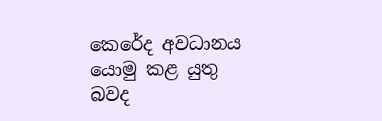කෙරේද අවධානය යොමු කළ යුතු බවද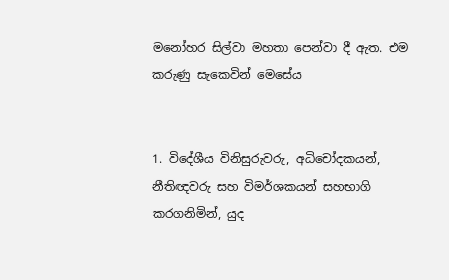මනෝහර සිල්වා මහතා පෙන්වා දී ඇත. එම කරුණු සැකෙවින් මෙසේය


1. විදේශීය විනිසුරුවරු, අධිචෝදකයන්, නීතිඥවරු සහ විමර්ශකයන් සහභාගි කරගනිමින්, යුද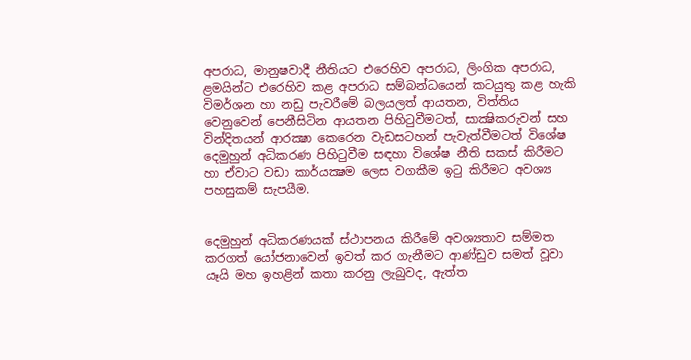අපරාධ, මානුෂවාදී නීතියට එරෙහිව අපරාධ, ලිංගික අපරාධ, ළමයින්ට එරෙහිව කළ අපරාධ සම්බන්ධයෙන් කටයුතු කළ හැකි විමර්ශන හා නඩු පැවරීමේ බලයලත් ආයතන, විත්තිය වෙනුවෙන් පෙනීසිටින ආයතන පිහිටුවීමටත්, සාක්‍ෂිකරුවන් සහ වින්දිතයන් ආරක්‍ෂා කෙරෙන වැඩසටහන් පැවැත්වීමටත් විශේෂ දෙමුහුන් අධිකරණ පිහිටුවීම සඳහා විශේෂ නීති සකස්‌ කිරීමට හා ඒවාට වඩා කාර්යක්‍ෂම ලෙස වගකීම ඉටු කිරීමට අවශ්‍ය පහසුකම් සැපයීම.


දෙමුහුන් අධිකරණයක්‌ ස්‌ථාපනය කිරීමේ අවශ්‍යතාව සම්මත කරගත් යෝජනාවෙන් ඉවත් කර ගැනීමට ආණ්‌ඩුව සමත් වූවා යෑයි මහ ඉහළින් කතා කරනු ලැබුවද, ඇත්ත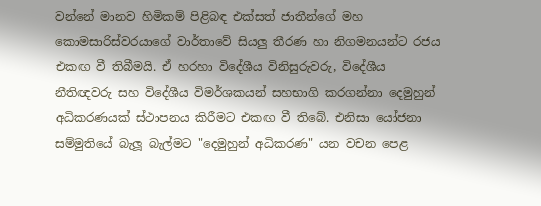වන්නේ මානව හිමිකම් පිළිබඳ එක්‌සත් ජාතීන්ගේ මහ කොමසාරිස්‌වරයාගේ වාර්තාවේ සියලු තීරණ හා නිගමනයන්ට රජය එකඟ වී තිබීමයි. ඒ හරහා විදේශීය විනිසුරුවරු, විදේශීය නීතිඥවරු සහ විදේශීය විමර්ශකයන් සහභාගි කරගන්නා දෙමුහුන් අධිකරණයක්‌ ස්‌ථාපනය කිරීමට එකඟ වී තිබේ. එනිසා යෝජනා සම්මුතියේ බැලූ බැල්මට "දෙමුහුන් අධිකරණ" යන වචන පෙළ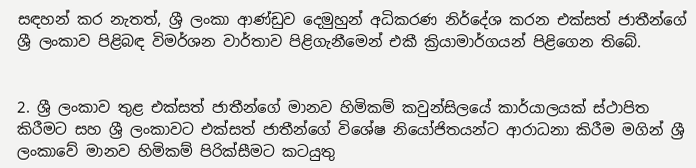සඳහන් කර නැතත්, ශ්‍රී ලංකා ආණ්‌ඩුව දෙමුහුන් අධිකරණ නිර්දේශ කරන එක්‌සත් ජාතීන්ගේ ශ්‍රී ලංකාව පිළිබඳ විමර්ශන වාර්තාව පිළිගැනීමෙන් එකී ක්‍රියාමාර්ගයන් පිළිගෙන තිබේ.


2. ශ්‍රී ලංකාව තුළ එක්‌සත් ජාතීන්ගේ මානව හිමිකම් කවුන්සිලයේ කාර්යාලයක්‌ ස්‌ථාපිත කිරීමට සහ ශ්‍රී ලංකාවට එක්‌සත් ජාතීන්ගේ විශේෂ නියෝජිතයන්ට ආරාධනා කිරීම මගින් ශ්‍රී ලංකාවේ මානව හිමිකම් පිරික්‌සීමට කටයුතු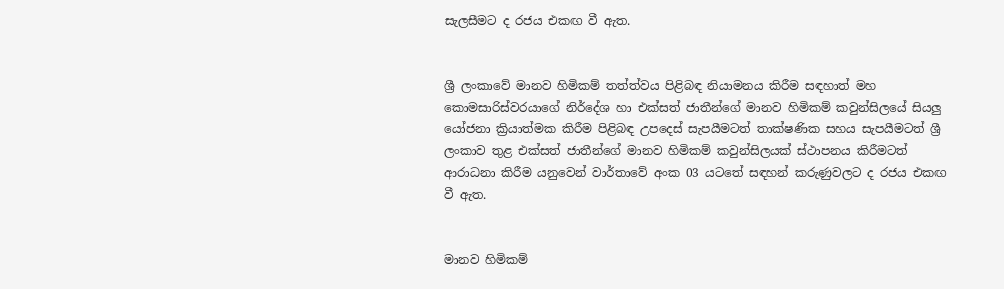සැලසීමට ද රජය එකඟ වී ඇත.


ශ්‍රී ලංකාවේ මානව හිමිකම් තත්ත්වය පිළිබඳ නියාමනය කිරීම සඳහාත් මහ කොමසාරිස්‌වරයාගේ නිර්දේශ හා එක්‌සත් ජාතීන්ගේ මානව හිමිකම් කවුන්සිලයේ සියලු යෝජනා ක්‍රියාත්මක කිරීම පිළිබඳ උපදෙස්‌ සැපයීමටත් තාක්‌ෂණික සහය සැපයීමටත් ශ්‍රී ලංකාව තුළ එක්‌සත් ජාතීන්ගේ මානව හිමිකම් කවුන්සිලයක්‌ ස්‌ථාපනය කිරීමටත් ආරාධනා කිරීම යනුවෙන් වාර්තාවේ අංක 03 යටතේ සඳහන් කරුණුවලට ද රජය එකඟ වී ඇත.


මානව හිමිකම්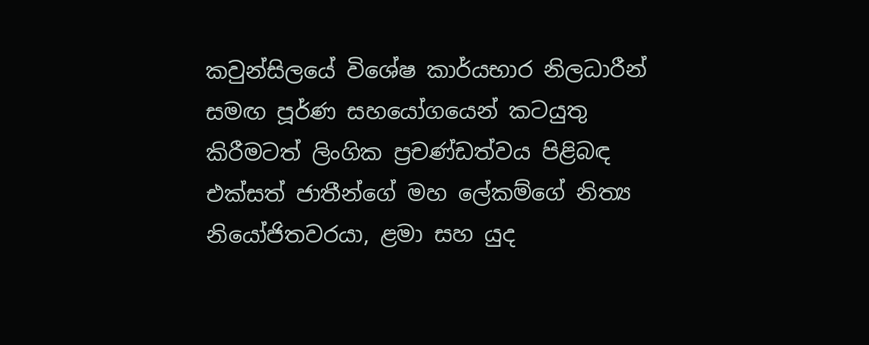කවුන්සිලයේ විශේෂ කාර්යභාර නිලධාරීන් සමඟ පූර්ණ සහයෝගයෙන් කටයුතු කිරීමටත් ලිංගික ප්‍රචණ්‌ඩත්වය පිළිබඳ එක්‌සත් ජාතීන්ගේ මහ ලේකම්ගේ නිත්‍ය නියෝජිතවරයා, ළමා සහ යුද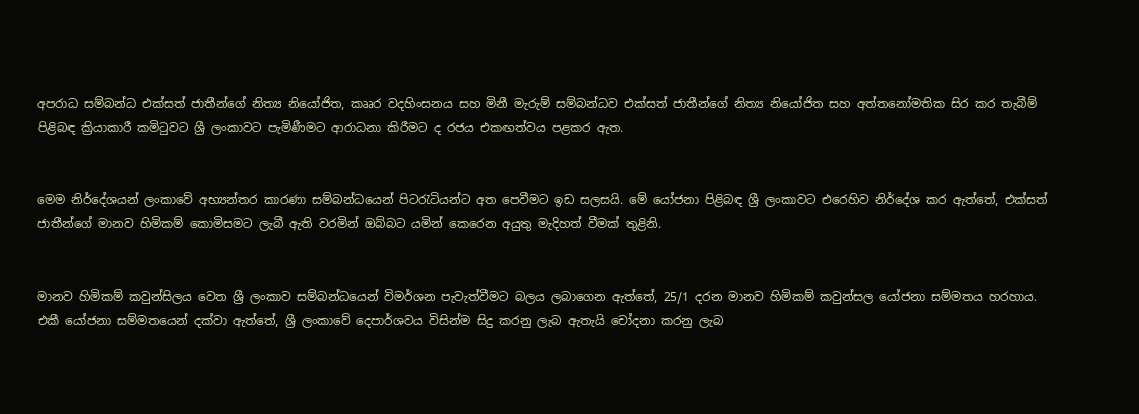අපරාධ සම්බන්ධ එක්‌සත් ජාතීන්ගේ නිත්‍ය නියෝජිත, කෲර වදහිංසනය සහ මිනී මැරුම් සම්බන්ධව එක්‌සත් ජාතීන්ගේ නිත්‍ය නියෝජිත සහ අත්තනෝමතික සිර කර තැබීම් පිළිබඳ ක්‍රියාකාරී කමිටුවට ශ්‍රී ලංකාවට පැමිණීමට ආරාධනා කිරීමට ද රජය එකඟත්වය පළකර ඇත.


මෙම නිර්දේශයන් ලංකාවේ අභ්‍යන්තර කාරණා සම්බන්ධයෙන් පිටරැටියන්ට අත පෙවීමට ඉඩ සලසයි. මේ යෝජනා පිළිබඳ ශ්‍රී ලංකාවට එරෙහිව නිර්දේශ කර ඇත්තේ, එක්‌සත් ජාතීන්ගේ මානව හිමිකම් කොමිසමට ලැබී ඇති වරමින් ඔබ්බට යමින් කෙරෙන අයුතු මැදිහත් වීමක්‌ තුළිනි.


මානව හිමිකම් කවුන්සිලය වෙත ශ්‍රී ලංකාව සම්බන්ධයෙන් විමර්ශන පැවැත්වීමට බලය ලබාගෙන ඇත්තේ, 25/1 දරන මානව හිමිකම් කවුන්සල යෝජනා සම්මතය හරහාය. එකී යෝජනා සම්මතයෙන් දක්‌වා ඇත්තේ, ශ්‍රී ලංකාවේ දෙපාර්ශවය විසින්ම සිදු කරනු ලැබ ඇතැයි චෝදනා කරනු ලැබ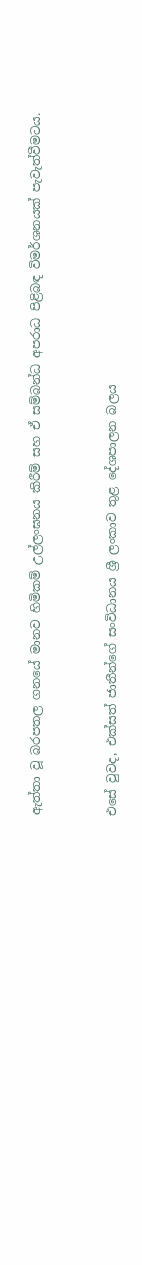ඇත්තා වූ බරපතල ගනයේ මානව හිමිකම් උල්ලංඝනය කිරීම් සහ ඒ සම්බන්ධ අපරාධ පිළිබඳ විමර්ශනයක්‌ පැවැත්වීමටය.


එසේ වුවද, එක්‌සත් ජාතීන්ගේ සංවිධානය ශ්‍රී ලංකාව තුළ දේශපාලන බලය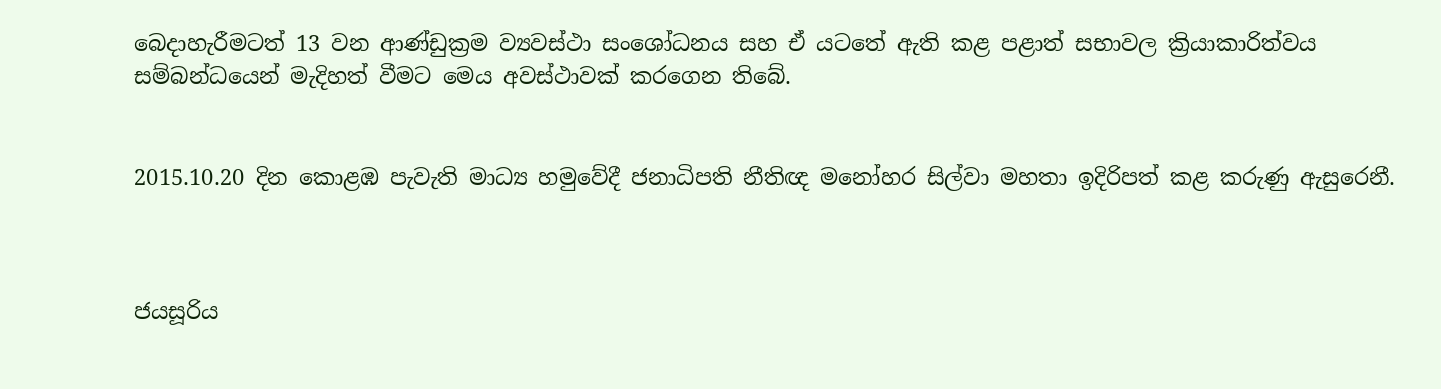බෙදාහැරීමටත් 13 වන ආණ්‌ඩුක්‍රම ව්‍යවස්‌ථා සංශෝධනය සහ ඒ යටතේ ඇති කළ පළාත් සභාවල ක්‍රියාකාරිත්වය සම්බන්ධයෙන් මැදිහත් වීමට මෙය අවස්‌ථාවක්‌ කරගෙන තිබේ.


2015.10.20 දින කොළඹ පැවැති මාධ්‍ය හමුවේදී ජනාධිපති නීතිඥ මනෝහර සිල්වා මහතා ඉදිරිපත් කළ කරුණු ඇසුරෙනී.



ජයසූරිය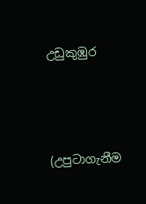උඩුකුඹුර



(උපුටාගැනීම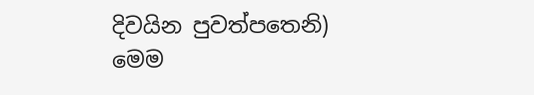දිවයින පුවත්පතෙනි)
මෙම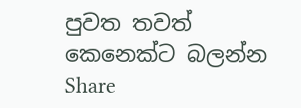පුවත තවත් කෙනෙක්ට බලන්න Share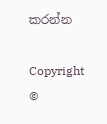කරන්න

Copyright ©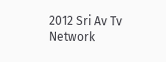2012 Sri Av Tv Network